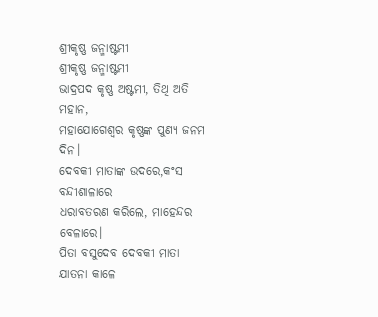ଶ୍ରୀକୃଷ୍ଣ ଜନ୍ମାଷ୍ଟମୀ
ଶ୍ରୀକୃଷ୍ଣ ଜନ୍ମାଷ୍ଟମୀ
ଭାଦ୍ରପଦ କୃଷ୍ଣ ଅଷ୍ଟମୀ, ତିଥି ଅତି ମହାନ,
ମହାଯୋଗେଶ୍ୱର କୃଷ୍ଣଙ୍କ ପୁଣ୍ୟ ଜନମ ଦିନ।
ଦେବକୀ ମାତାଙ୍କ ଉଦରେ,କଂସ ବନ୍ଦୀଶାଳାରେ
ଧରାବତରଣ କରିଲେ, ମାହେନ୍ଦର ବେଳାରେ।
ପିତା ବସୁଦେବ ଦେବକୀ ମାତା ଯାତନା କାଳେ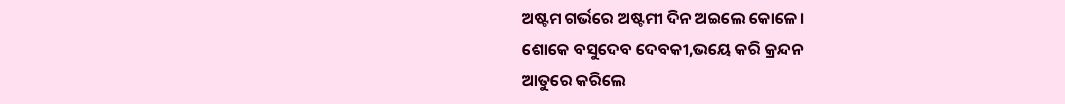ଅଷ୍ଟମ ଗର୍ଭରେ ଅଷ୍ଟମୀ ଦିନ ଅଇଲେ କୋଳେ।
ଶୋକେ ବସୁଦେବ ଦେବକୀ,ଭୟେ କରି କ୍ରନ୍ଦନ
ଆତୁରେ କରିଲେ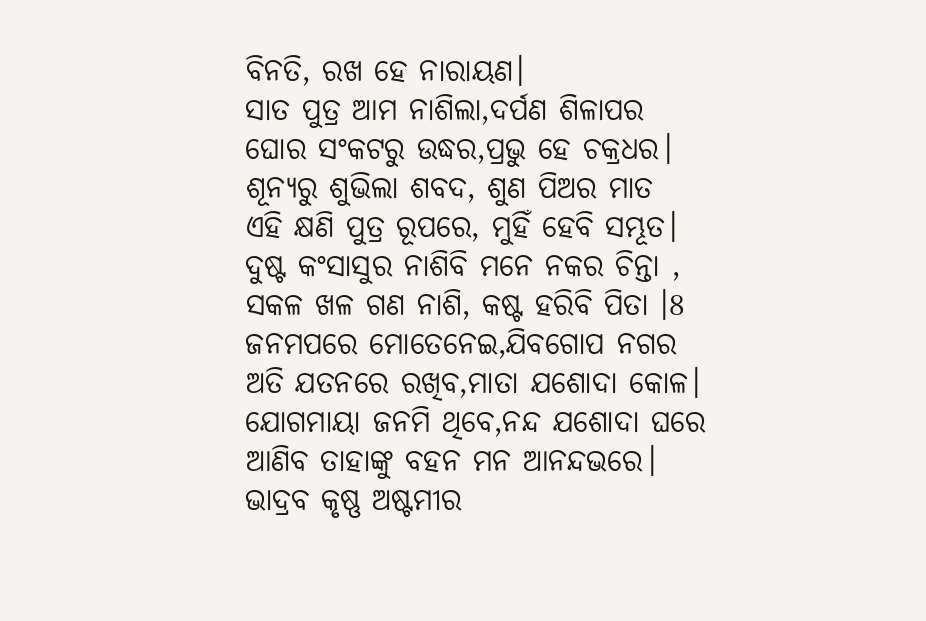ବିନତି, ରଖ ହେ ନାରାୟଣ।
ସାତ ପୁତ୍ର ଆମ ନାଶିଲା,ଦର୍ପଣ ଶିଳାପର
ଘୋର ସଂକଟରୁ ଉଦ୍ଧର,ପ୍ରଭୁ ହେ ଚକ୍ରଧର।
ଶୂନ୍ୟରୁ ଶୁଭିଲା ଶବଦ, ଶୁଣ ପିଅର ମାତ
ଏହି କ୍ଷଣି ପୁତ୍ର ରୂପରେ, ମୁହିଁ ହେବି ସମ୍ଭୂତ।
ଦୁଷ୍ଟ କଂସାସୁର ନାଶିବି ମନେ ନକର ଚିନ୍ତା ,
ସକଳ ଖଳ ଗଣ ନାଶି, କଷ୍ଟ ହରିବି ପିତା ।8
ଜନମପରେ ମୋତେନେଇ,ଯିବଗୋପ ନଗର
ଅତି ଯତନରେ ରଖିବ,ମାତା ଯଶୋଦା କୋଳ।
ଯୋଗମାୟା ଜନମି ଥିବେ,ନନ୍ଦ ଯଶୋଦା ଘରେ
ଆଣିବ ତାହାଙ୍କୁ ବହନ ମନ ଆନନ୍ଦଭରେ।
ଭାଦ୍ରବ କୃଷ୍ଣ ଅଷ୍ଟମୀର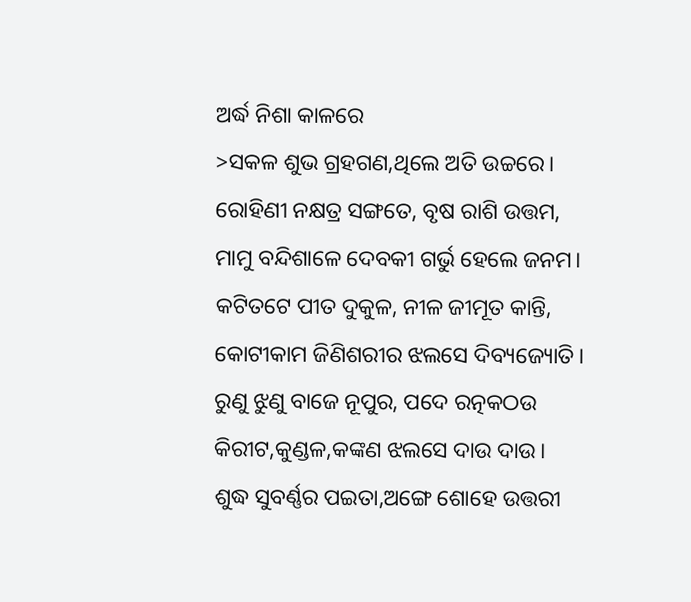ଅର୍ଦ୍ଧ ନିଶା କାଳରେ
>ସକଳ ଶୁଭ ଗ୍ରହଗଣ,ଥିଲେ ଅତି ଉଚ୍ଚରେ।
ରୋହିଣୀ ନକ୍ଷତ୍ର ସଙ୍ଗତେ, ବୃଷ ରାଶି ଉତ୍ତମ,
ମାମୁ ବନ୍ଦିଶାଳେ ଦେବକୀ ଗର୍ଭୁ ହେଲେ ଜନମ।
କଟିତଟେ ପୀତ ଦୁକୁଳ, ନୀଳ ଜୀମୂତ କାନ୍ତି,
କୋଟୀକାମ ଜିଣିଶରୀର ଝଲସେ ଦିବ୍ୟଜ୍ୟୋତି।
ରୁଣୁ ଝୁଣୁ ବାଜେ ନୂପୁର, ପଦେ ରତ୍ନକଠଉ
କିରୀଟ,କୁଣ୍ଡଳ,କଙ୍କଣ ଝଲସେ ଦାଉ ଦାଉ।
ଶୁଦ୍ଧ ସୁବର୍ଣ୍ଣର ପଇତା,ଅଙ୍ଗେ ଶୋହେ ଉତ୍ତରୀ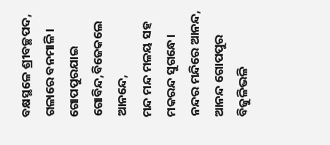ବକ୍ଷସ୍ଥଳେ ଶ୍ରୀବଚ୍ଛପଦ, ଗଳାରେ ବନମାଳି।
ଗୋପପୁରଯାଇ ଗୋବିନ୍ଦ,ବିଜେକଲେ ଆନନ୍ଦେ,
ମନ୍ଦ ମନ୍ଦ ମଳୟ ସହ ମକରନ୍ଦ ସୁଗନ୍ଧେ।
ନନ୍ଦର ମନ୍ଦିରେ ଆନନ୍ଦ, ଆନନ୍ଦ ଗୋପପୁର
ବିଜୁଳିଭଳି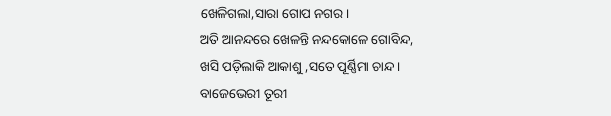ଖେଳିଗଲା,ସାରା ଗୋପ ନଗର।
ଅତି ଆନନ୍ଦରେ ଖେଳନ୍ତି ନନ୍ଦକୋଳେ ଗୋବିନ୍ଦ,
ଖସି ପଡ଼ିଲାକି ଆକାଶୁ ,ସତେ ପୂର୍ଣ୍ଣିମା ଚାନ୍ଦ।
ବାଜେଭେରୀ ତୂରୀ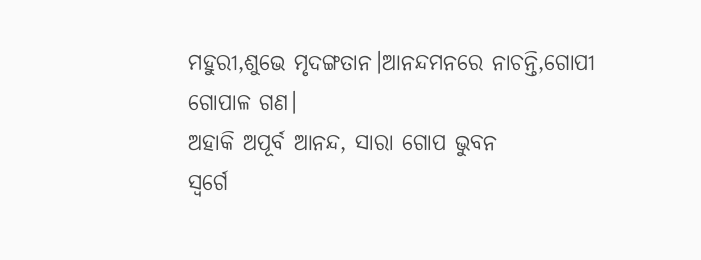ମହୁରୀ,ଶୁଭେ ମୃଦଙ୍ଗତାନ।ଆନନ୍ଦମନରେ ନାଚନ୍ତି,ଗୋପୀ ଗୋପାଳ ଗଣ।
ଅହାକି ଅପୂର୍ବ ଆନନ୍ଦ, ସାରା ଗୋପ ଭୁବନ
ସ୍ୱର୍ଗେ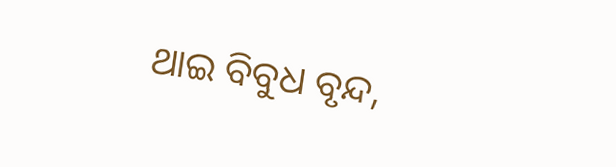ଥାଇ ବିବୁଧ ବୃନ୍ଦ,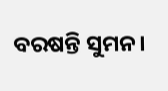ବରଷନ୍ତି ସୁମନ।